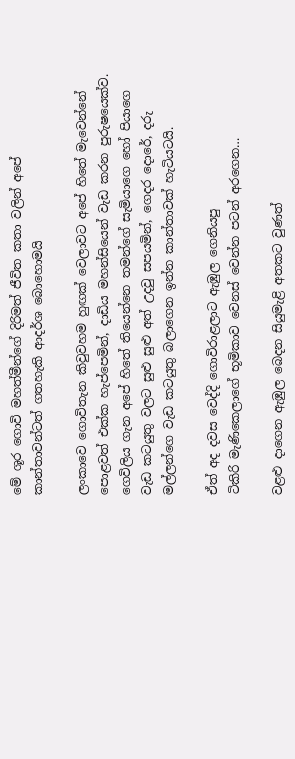මේ ශූර ගොවි මහත්මීන්ගේ දිරිමත් ජීවිත කතා වලින් අපේ කාන්තාවන්ටත් ගතහැකි ආදර්ශ බොහොමයි

ලංකාවෙ ගොවිතැන කිවුවහම හුඟක් වෙලාවට අපේ හිතේ මැවෙන්නේ පොළවත් එක්ක හැප්පෙමින්, දාඩිය මහන්සියෙන් වැඩ කරන පුරුෂයෙක්ව. ගෙවිලිය ගැන අපේ හිතේ තියෙන්නෙ තමන්ගේ සැමියාගෙ හෝ පියාගෙ වැඩ කටයුතු වලට සුළු සුළු අත් උදවු සපයමින්, ගෙදර දොරේ, දරු මල්ලන්ගෙ වැඩ කටයුතු බලාගෙන ඉන්න කාන්තාවක් හැටියටයි.

ඒත් අද දවස වෙද්දි ගොවිරාළලාට ඇඹුල ගෙනියපු
ටිකිරි මැණිකෙලාගේ භූමිකාව වෙනස් වෙන්න පටන් අරගෙන…

වළළු දාගෙන ඇඹුල බෙදන සියුමැළි අතකට වුණත්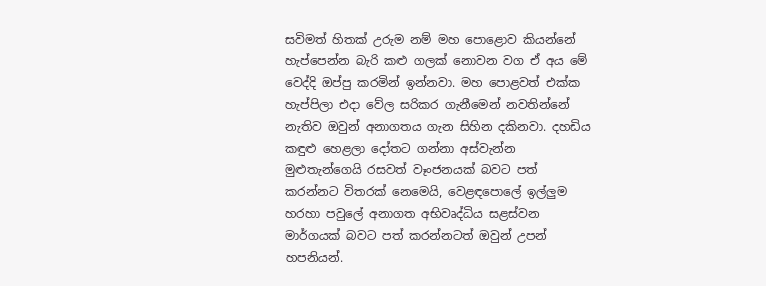සවිමත් හිතක් උරුම නම් මහ පොළොව කියන්නේ හැප්පෙන්න බැරි කළු ගලක් නොවන වග ඒ අය මේ වෙද්දි ඔප්පු කරමින් ඉන්නවා. මහ පොළවත් එක්ක හැප්පිලා එදා වේල සරිකර ගැනීමෙන් නවතින්නේ නැතිව ඔවුන් අනාගතය ගැන සිහින දකිනවා. දහඩිය කඳුළු හෙළලා දෝතට ගන්නා අස්වැන්න මුළුතැන්ගෙයි රසවත් වෑංජනයක් බවට පත් කරන්නට විතරක් නෙමෙයි, වෙළඳපොලේ ඉල්ලුම හරහා පවුලේ අනාගත අභිවෘද්ධිය සළස්වන මාර්ගයක් බවට පත් කරන්නටත් ඔවුන් උපන් හපනියන්.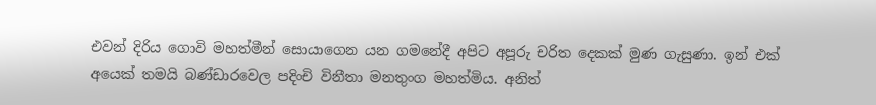එවන් දිරිය ගොවි මහත්මීන් සොයාගෙන යන ගමනේදී අපිට අපූරු චරිත දෙකක් මුණ ගැසුණා. ඉන් එක් අයෙක් තමයි බණ්ඩාරවෙල පදිංචි විනීතා මනතුංග මහත්මිය. අනිත්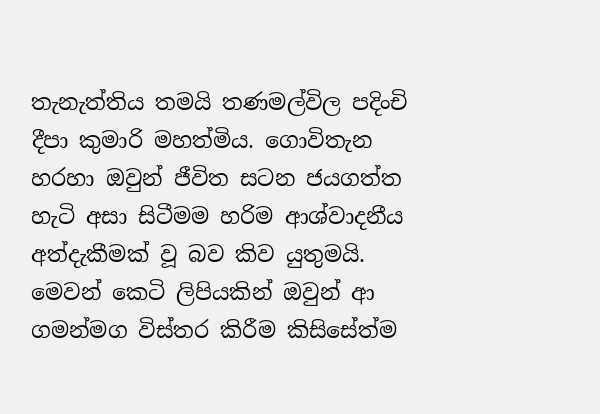තැනැත්තිය තමයි තණමල්විල පදිංචි දීපා කුමාරි මහත්මිය. ගොවිතැන හරහා ඔවුන් ජීවිත සටන ජයගත්ත හැටි අසා සිටීමම හරිම ආශ්වාදනීය අත්දැකීමක් වූ බව කිව යුතුමයි. මෙවන් කෙටි ලිපියකින් ඔවුන් ආ ගමන්මග විස්තර කිරීම කිසිසේත්ම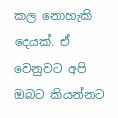කල නොහැකි දෙයක්. ඒ වෙනුවට අපි ඔබට කියන්නට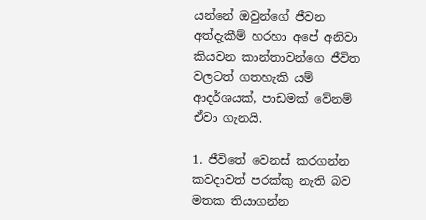යන්නේ ඔවුන්ගේ ජීවන අත්දැකීම් හරහා අපේ අනිවා කියවන කාන්තාවන්ගෙ ජීවිත වලටත් ගතහැකි යම් ආදර්ශයක්, පාඩමක් වේනම් ඒවා ගැනයි.

1. ජීවිතේ වෙනස් කරගන්න කවදාවත් පරක්කු නැති බව මතක තියාගන්න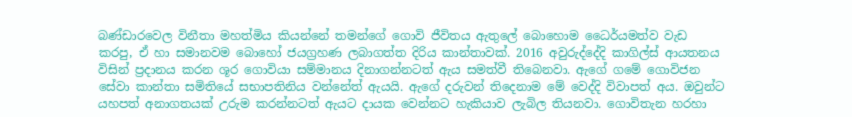බණ්ඩාරවෙල විනීතා මහත්මිය කියන්නේ තමන්ගේ ගොවි ජීවිතය ඇතුලේ බොහොම ධෛර්යමත්ව වැඩ කරපු, ඒ හා සමානවම බොහෝ ජයග්‍රහණ ලබාගත්ත දිරිය කාන්තාවක්. 2016 අවුරුද්දේදි කාගිල්ස් ආයතනය විසින් ප්‍රදානය කරන ශූර ගොවියා සම්මානය දිනාගන්නටත් ඇය සමත්වී තිබෙනවා. ඇගේ ගමේ ගොවිජන සේවා කාන්තා සමිතියේ සභාපතිනිය වන්නේත් ඇයයි. ඇගේ දරුවන් තිදෙනාම මේ වෙද්දි විවාපත් අය. ඔවුන්ට යහපත් අනාගතයක් උරුම කරන්නටත් ඇයට දායක වෙන්නට හැකියාව ලැබිල තියනවා. ගොවිතැන හරහා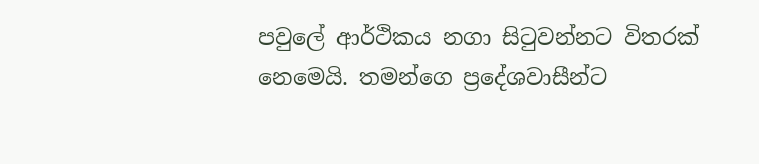පවුලේ ආර්ථිකය නගා සිටුවන්නට විතරක් නෙමෙයි. තමන්ගෙ ප්‍රදේශවාසීන්ට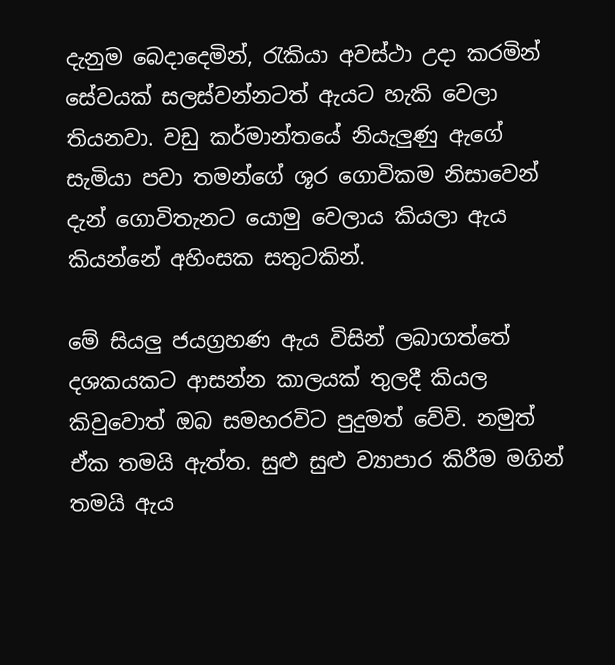දැනුම බෙදාදෙමින්, රැකියා අවස්ථා උදා කරමින් සේවයක් සලස්වන්නටත් ඇයට හැකි වෙලා තියනවා. වඩු කර්මාන්තයේ නියැලුණු ඇගේ සැමියා පවා තමන්ගේ ශූර ගොවිකම නිසාවෙන් දැන් ගොවිතැනට යොමු වෙලාය කියලා ඇය කියන්නේ අහිංසක සතුටකින්.

මේ සියලු ජයග්‍රහණ ඇය විසින් ලබාගත්තේ දශකයකට ආසන්න කාලයක් තුලදී කියල කිවුවොත් ඔබ සමහරවිට පුදුමත් වේවි. නමුත් ඒක තමයි ඇත්ත. සුළු සුළු ව්‍යාපාර කිරීම මගින් තමයි ඇය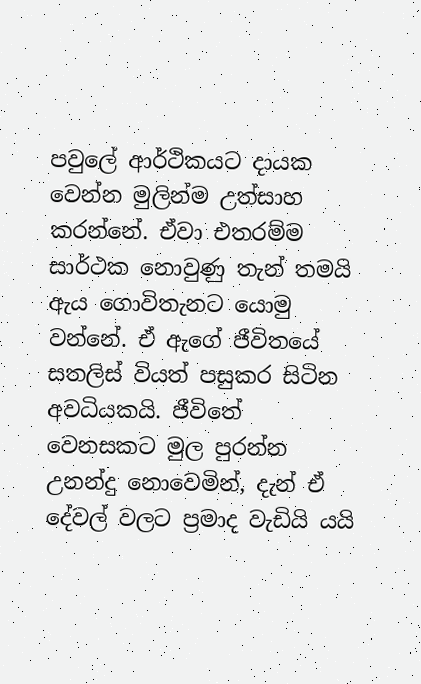පවුලේ ආර්ථිකයට දායක වෙන්න මුලින්ම උත්සාහ කරන්නේ. ඒවා එතරම්ම සාර්ථක නොවුණු තැන් තමයි ඇය ගොවිතැනට යොමු වන්නේ. ඒ ඇගේ ජීවිතයේ සතලිස් වියත් පසුකර සිටින අවධියකයි. ජීවිතේ වෙනසකට මුල පුරන්න උනන්දු නොවෙමින්, දැන් ඒ දේවල් වලට ප්‍රමාද වැඩියි යයි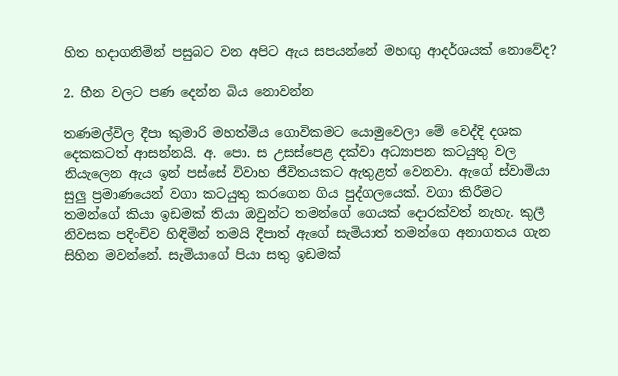හිත හදාගනිමින් පසුබට වන අපිට ඇය සපයන්නේ මහඟු ආදර්ශයක් නොවේද?

2. හීන වලට පණ දෙන්න බිය නොවන්න

තණමල්විල දීපා කුමාරි මහත්මිය ගොවිකමට යොමුවෙලා මේ වෙද්දි දශක දෙකකටත් ආසන්නයි. අ. පො. ස උසස්පෙළ දක්වා අධ්‍යාපන කටයුතු වල නියැලෙන ඇය ඉන් පස්සේ විවාහ ජීවිතයකට ඇතුළත් වෙනවා. ඇගේ ස්වාමියා සුලු ප්‍රමාණයෙන් වගා කටයුතු කරගෙන ගිය පුද්ගලයෙක්. වගා කිරීමට තමන්ගේ කියා ඉඩමක් තියා ඔවුන්ට තමන්ගේ ගෙයක් දොරක්වත් නැහැ. කුලී නිවසක පදිංචිව හිඳිමින් තමයි දීපාත් ඇගේ සැමියාත් තමන්ගෙ අනාගතය ගැන සිහින මවන්නේ. සැමියාගේ පියා සතු ඉඩමක්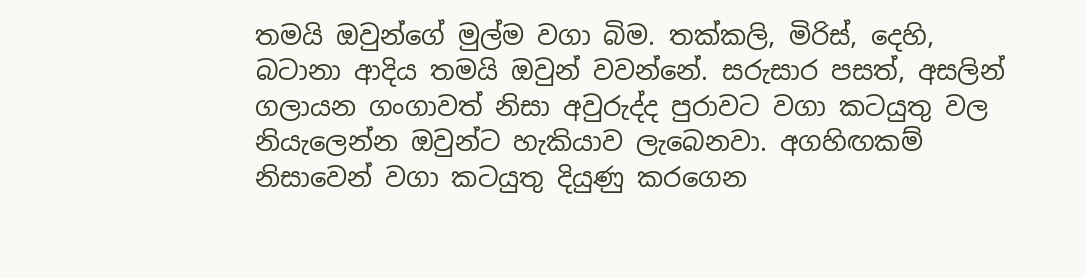තමයි ඔවුන්ගේ මුල්ම වගා බිම. තක්කලි, මිරිස්, දෙහි, බටානා ආදිය තමයි ඔවුන් වවන්නේ. සරුසාර පසත්, අසලින් ගලායන ගංගාවත් නිසා අවුරුද්ද පුරාවට වගා කටයුතු වල නියැලෙන්න ඔවුන්ට හැකියාව ලැබෙනවා. අගහිඟකම් නිසාවෙන් වගා කටයුතු දියුණු කරගෙන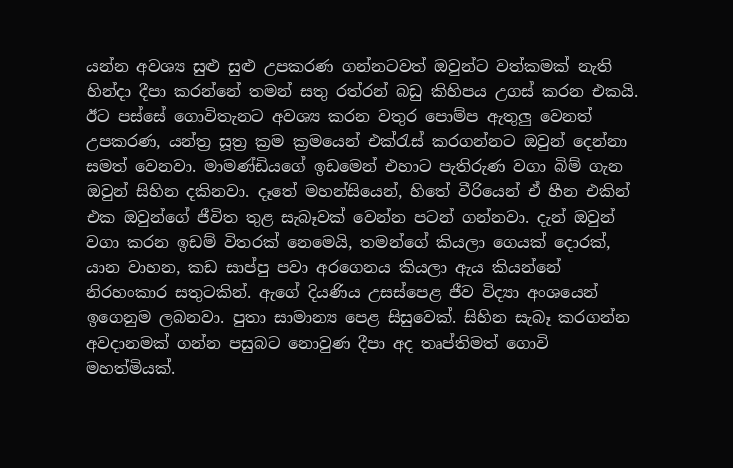යන්න අවශ්‍ය සුළු සුළු උපකරණ ගන්නටවත් ඔවුන්ට වත්කමක් නැති හින්දා දීපා කරන්නේ තමන් සතු රත්රන් බඩු කිහිපය උගස් කරන එකයි. ඊට පස්සේ ගොවිතැනට අවශ්‍ය කරන වතුර පොම්ප ඇතුලු වෙනත් උපකරණ, යන්ත්‍ර සූත්‍ර ක්‍රම ක්‍රමයෙන් එක්රැස් කරගන්නට ඔවුන් දෙන්නා සමත් වෙනවා. මාමණ්ඩියගේ ඉඩමෙන් එහාට පැතිරුණ වගා බිම් ගැන ඔවුන් සිහින දකිනවා. දෑතේ මහන්සියෙන්, හිතේ වීරියෙන් ඒ හීන එකින් එක ඔවුන්ගේ ජීවිත තුළ සැබෑවක් වෙන්න පටන් ගන්නවා. දැන් ඔවුන් වගා කරන ඉඩම් විතරක් නෙමෙයි, තමන්ගේ කියලා ගෙයක් දොරක්, යාන වාහන, කඩ සාප්පු පවා අරගෙනය කියලා ඇය කියන්නේ නිරහංකාර සතුටකින්. ඇගේ දියණිය උසස්පෙළ ජීව විද්‍යා අංශයෙන් ඉගෙනුම ලබනවා. පුතා සාමාන්‍ය පෙළ සිසුවෙක්. සිහින සැබෑ කරගන්න අවදානමක් ගන්න පසුබට නොවුණ දීපා අද තෘප්තිමත් ගොවි මහත්මියක්.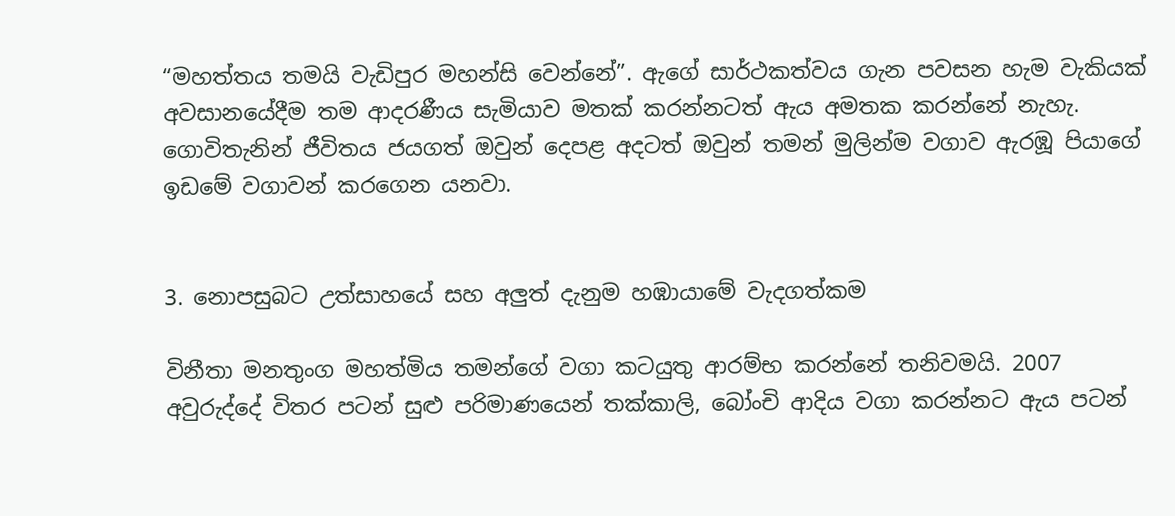“මහත්තය තමයි වැඩිපුර මහන්සි වෙන්නේ”. ඇගේ සාර්ථකත්වය ගැන පවසන හැම වැකියක් අවසානයේදීම තම ආදරණීය සැමියාව මතක් කරන්නටත් ඇය අමතක කරන්නේ නැහැ. ගොවිතැනින් ජීවිතය ජයගත් ඔවුන් දෙපළ අදටත් ඔවුන් තමන් මුලින්ම වගාව ඇරඹූ පියාගේ ඉඩමේ වගාවන් කරගෙන යනවා.


3. නොපසුබට උත්සාහයේ සහ අලුත් දැනුම හඹායාමේ වැදගත්කම

විනීතා මනතුංග මහත්මිය තමන්ගේ වගා කටයුතු ආරම්භ කරන්නේ තනිවමයි. 2007 අවුරුද්දේ විතර පටන් සුළු පරිමාණයෙන් තක්කාලි, බෝංචි ආදිය වගා කරන්නට ඇය පටන්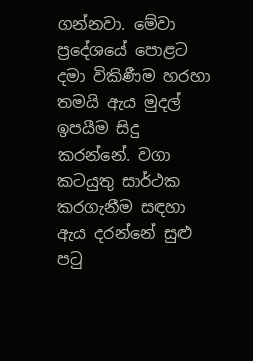ගන්නවා. මේවා ප්‍රදේශයේ පොළට දමා විකිණීම හරහා තමයි ඇය මුදල් ඉපයීම සිදු කරන්නේ. වගා කටයුතු සාර්ථක කරගැනීම සඳහා ඇය දරන්නේ සුළු පටු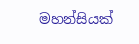මහන්සියක්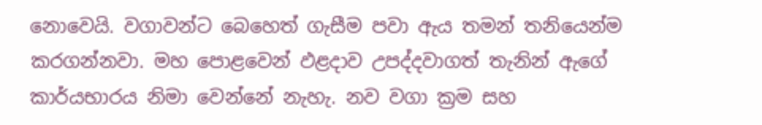නොවෙයි. වගාවන්ට බෙහෙත් ගැසීම පවා ඇය තමන් තනියෙන්ම කරගන්නවා. මහ පොළවෙන් ඵළදාව උපද්දවාගත් තැනින් ඇගේ කාර්යභාරය නිමා වෙන්නේ නැහැ. නව වගා ක්‍රම සහ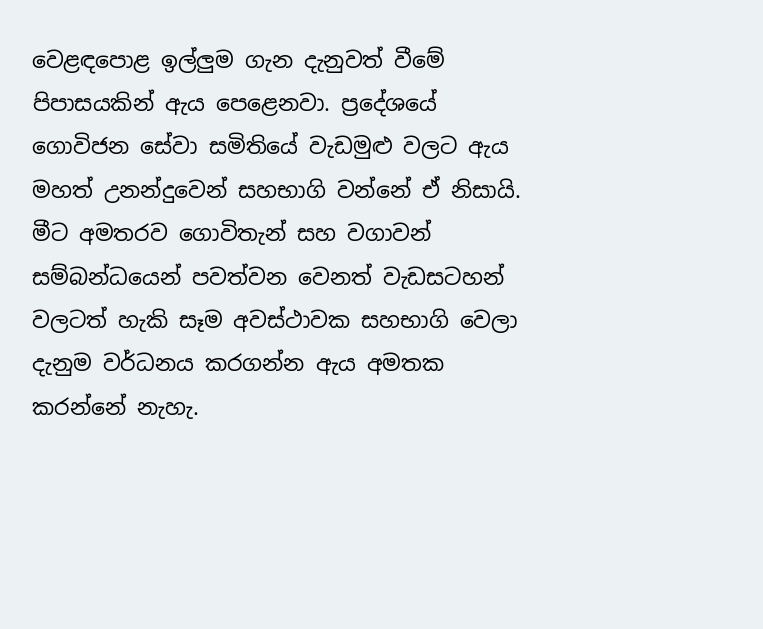වෙළඳපොළ ඉල්ලුම ගැන දැනුවත් වීමේ පිපාසයකින් ඇය පෙළෙනවා. ප්‍රදේශයේ ගොවිජන සේවා සමිතියේ වැඩමුළු වලට ඇය මහත් උනන්දුවෙන් සහභාගි වන්නේ ඒ නිසායි. මීට අමතරව ගොවිතැන් සහ වගාවන් සම්බන්ධයෙන් පවත්වන වෙනත් වැඩසටහන් වලටත් හැකි සෑම අවස්ථාවක සහභාගි වෙලා දැනුම වර්ධනය කරගන්න ඇය අමතක කරන්නේ නැහැ.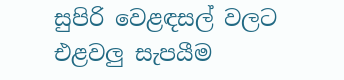සුපිරි වෙළඳසල් වලට එළවලු සැපයීම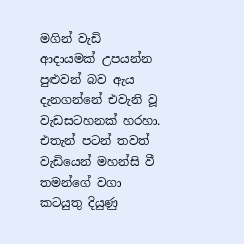මගින් වැඩි ආදායමක් උපයන්න පුළුවන් බව ඇය දැනගන්නේ එවැනි වූ වැඩසටහනක් හරහා. එතැන් පටන් තවත් වැඩියෙන් මහන්සි වී තමන්ගේ වගා කටයුතු දියුණු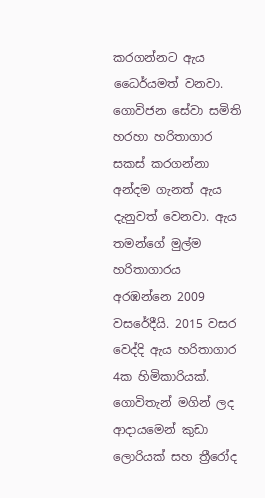කරගන්නට ඇය ධෛර්යමත් වනවා. ගොවිජන සේවා සමිති හරහා හරිතාගාර සකස් කරගන්නා අන්දම ගැනත් ඇය දැනුවත් වෙනවා. ඇය තමන්ගේ මුල්ම හරිතාගාරය අරඹන්නෙ 2009 වසරේදීයි. 2015 වසර වෙද්දි ඇය හරිතාගාර 4ක හිමිකාරියක්. ගොවිතැන් මගින් ලද ආදායමෙන් කුඩා ලොරියක් සහ ත්‍රීරෝද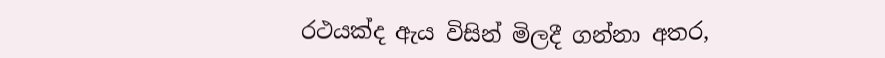රථයක්ද ඇය විසින් මිලදී ගන්නා අතර,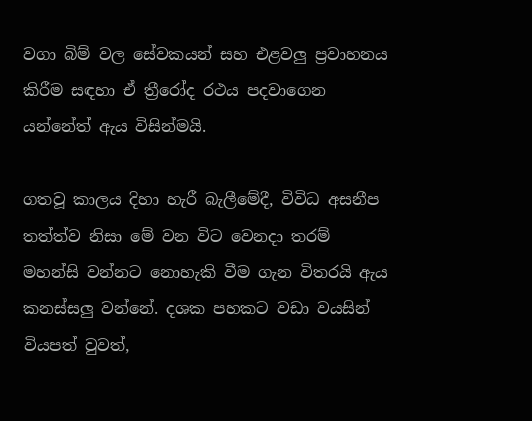වගා බිම් වල සේවකයන් සහ එළවලු ප්‍රවාහනය කිරීම සඳහා ඒ ත්‍රීරෝද රථය පදවාගෙන යන්නේත් ඇය විසින්මයි.

ගතවූ කාලය දිහා හැරී බැලීමේදී, විවිධ අසනීප තත්ත්ව නිසා මේ වන විට වෙනදා තරම් මහන්සි වන්නට නොහැකි වීම ගැන විතරයි ඇය කනස්සලු වන්නේ. දශක පහකට වඩා වයසින් වියපත් වුවත්,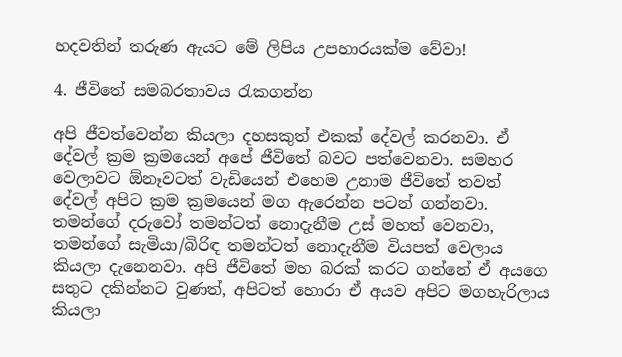හදවතින් තරුණ ඇයට මේ ලිපිය උපහාරයක්ම වේවා!

4. ජීවිතේ සමබරතාවය රැකගන්න

අපි ජීවත්වෙන්න කියලා දහසකුත් එකක් දේවල් කරනවා. ඒ දේවල් ක්‍රම ක්‍රමයෙන් අපේ ජීවිතේ බවට පත්වෙනවා. සමහර වෙලාවට ඕනෑවටත් වැඩියෙන් එහෙම උනාම ජීවිතේ තවත් දේවල් අපිට ක්‍රම ක්‍රමයෙන් මග ඇරෙන්න පටන් ගන්නවා. තමන්ගේ දරුවෝ තමන්ටත් නොදැනීම උස් මහත් වෙනවා, තමන්ගේ සැමියා/බිරිඳ තමන්ටත් නොදැනීම වියපත් වෙලාය කියලා දැනෙනවා. අපි ජීවිතේ මහ බරක් කරට ගන්නේ ඒ අයගෙ සතුට දකින්නට වුණත්, අපිටත් හොරා ඒ අයව අපිට මගහැරිලාය කියලා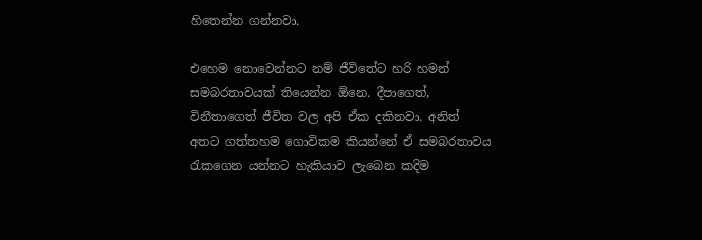හිතෙන්න ගන්නවා.

එහෙම නොවෙන්නට නම් ජීවිතේට හරි හමන් සමබරතාවයක් තියෙන්න ඕනෙ. දීපාගෙත්, විනීතාගෙත් ජීවිත වල අපි ඒක දකිනවා. අනිත් අතට ගත්තහම ගොවිකම කියන්නේ ඒ සමබරතාවය රැකගෙන යන්නට හැකියාව ලැබෙන කදිම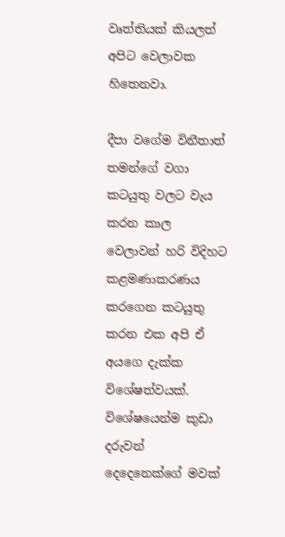වෘත්තියක් කියලත් අපිට වෙලාවක හිතෙනවා.

දීපා වගේම විනීතාත් තමන්ගේ වගා කටයුතු වලට වැය කරන කාල වෙලාවන් හරි විදිහට කළමණාකරණය කරගෙන කටයුතු කරන එක අපි ඒ අයගෙ දැක්ක විශේෂත්වයක්. විශේෂයෙන්ම කුඩා දරුවන් දෙදෙනෙක්ගේ මවක්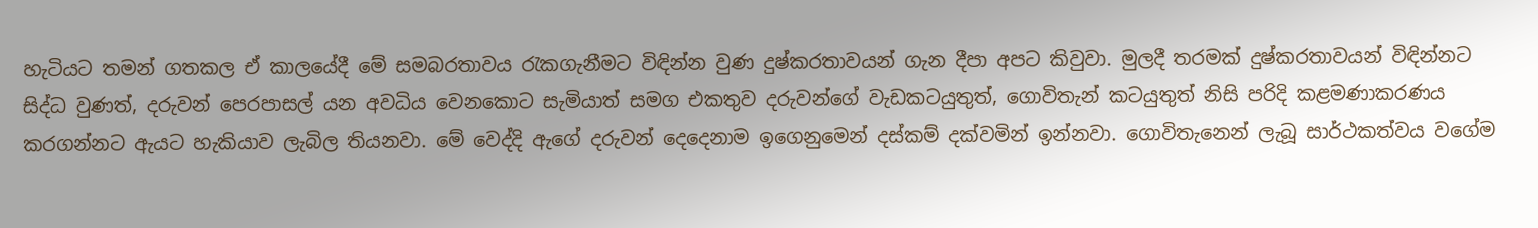හැටියට තමන් ගතකල ඒ කාලයේදී මේ සමබරතාවය රැකගැනීමට විඳින්න වුණ දුෂ්කරතාවයන් ගැන දීපා අපට කිවුවා. මුලදී තරමක් දුෂ්කරතාවයන් විඳින්නට සිද්ධ වුණත්, දරුවන් පෙරපාසල් යන අවධිය වෙනකොට සැමියාත් සමග එකතුව දරුවන්ගේ වැඩකටයුතුත්, ගොවිතැන් කටයුතුත් නිසි පරිදි කළමණාකරණය කරගන්නට ඇයට හැකියාව ලැබිල තියනවා. මේ වෙද්දි ඇගේ දරුවන් දෙදෙනාම ඉගෙනුමෙන් දස්කම් දක්වමින් ඉන්නවා. ගොවිතැනෙන් ලැබූ සාර්ථකත්වය වගේම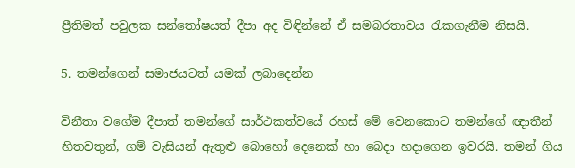ප්‍රීතිමත් පවුලක සන්තෝෂයත් දීපා අද විඳින්නේ ඒ සමබරතාවය රැකගැනීම නිසයි.

5. තමන්ගෙන් සමාජයටත් යමක් ලබාදෙන්න

විනීතා වගේම දීපාත් තමන්ගේ සාර්ථකත්වයේ රහස් මේ වෙනකොට තමන්ගේ ඥාතීන් හිතවතුන්, ගම් වැසියන් ඇතුළු බොහෝ දෙනෙක් හා බෙදා හදාගෙන ඉවරයි. තමන් ගිය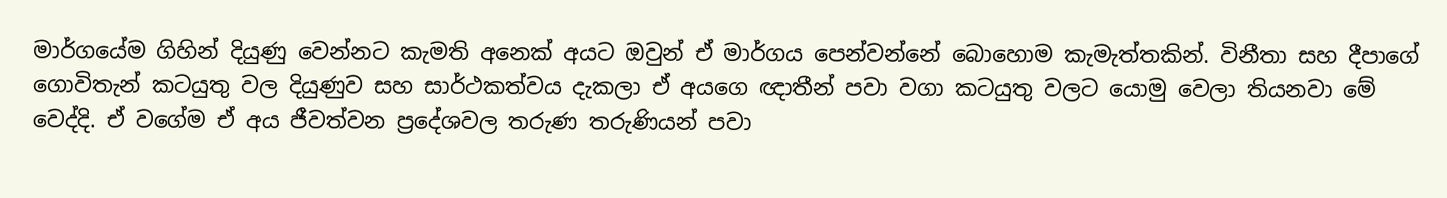මාර්ගයේම ගිහින් දියුණු වෙන්නට කැමති අනෙක් අයට ඔවුන් ඒ මාර්ගය පෙන්වන්නේ බොහොම කැමැත්තකින්. විනීතා සහ දීපාගේ ගොවිතැන් කටයුතු වල දියුණුව සහ සාර්ථකත්වය දැකලා ඒ අයගෙ ඥාතීන් පවා වගා කටයුතු වලට යොමු වෙලා තියනවා මේ වෙද්දි. ඒ වගේම ඒ අය ජීවත්වන ප්‍රදේශවල තරුණ තරුණියන් පවා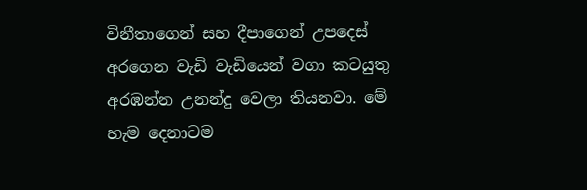විනීතාගෙන් සහ දීපාගෙන් උපදෙස් අරගෙන වැඩි වැඩියෙන් වගා කටයුතු අරඹන්න උනන්දු වෙලා තියනවා. මේ හැම දෙනාටම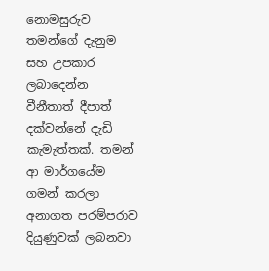නොමසුරුව තමන්ගේ දැනුම සහ උපකාර ලබාදෙන්න වීනීතාත් දීපාත් දක්වන්නේ දැඩි කැමැත්තක්. තමන් ආ මාර්ගයේම ගමන් කරලා අනාගත පරම්පරාව දියුණුවක් ලබනවා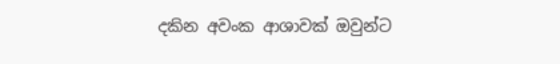දකින අවංක ආශාවක් ඔවුන්ට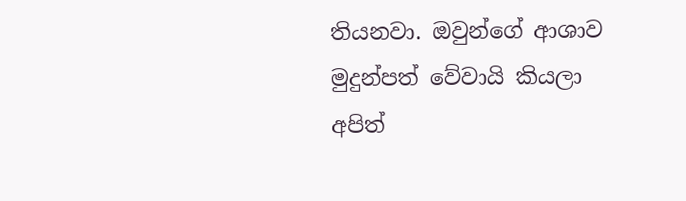තියනවා. ඔවුන්ගේ ආශාව මුදුන්පත් වේවායි කියලා අපිත්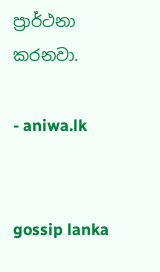ප්‍රාර්ථනා කරනවා.

- aniwa.lk


gossip lanka